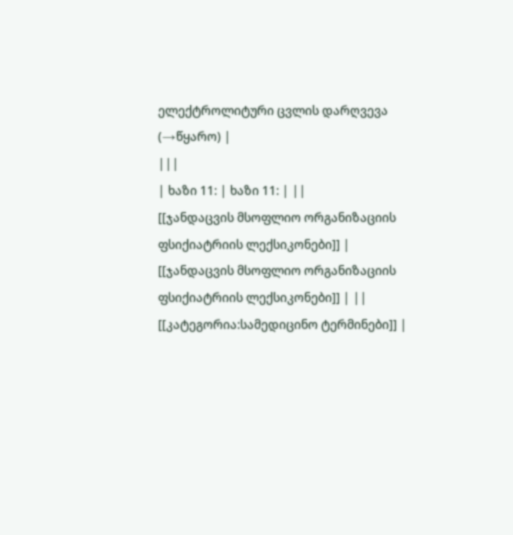ელექტროლიტური ცვლის დარღვევა
(→წყარო) |
|||
| ხაზი 11: | ხაზი 11: | ||
[[ჯანდაცვის მსოფლიო ორგანიზაციის ფსიქიატრიის ლექსიკონები]] | [[ჯანდაცვის მსოფლიო ორგანიზაციის ფსიქიატრიის ლექსიკონები]] | ||
[[კატეგორია:სამედიცინო ტერმინები]] |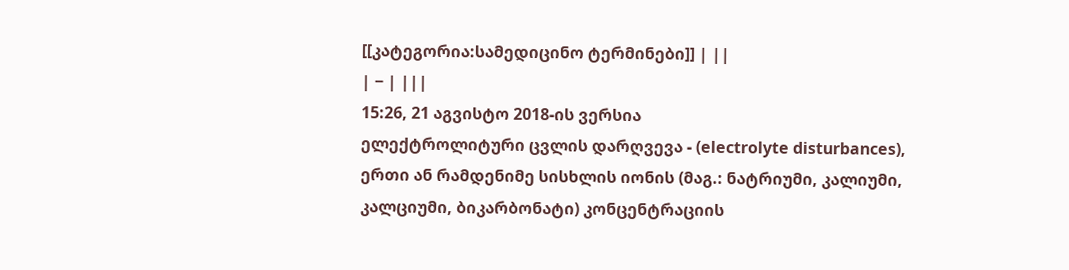[[კატეგორია:სამედიცინო ტერმინები]] | ||
| − | |||
15:26, 21 აგვისტო 2018-ის ვერსია
ელექტროლიტური ცვლის დარღვევა - (electrolyte disturbances), ერთი ან რამდენიმე სისხლის იონის (მაგ.: ნატრიუმი, კალიუმი, კალციუმი, ბიკარბონატი) კონცენტრაციის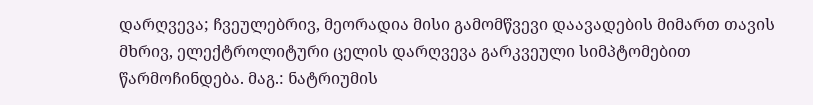დარღვევა; ჩვეულებრივ, მეორადია მისი გამომწვევი დაავადების მიმართ თავის მხრივ, ელექტროლიტური ცელის დარღვევა გარკვეული სიმპტომებით წარმოჩინდება. მაგ.: ნატრიუმის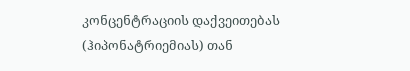კონცენტრაციის დაქვეითებას (ჰიპონატრიემიას) თან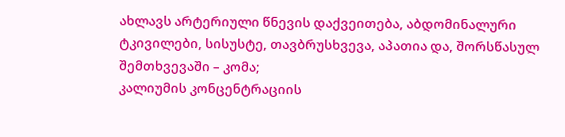ახლავს არტერიული წნევის დაქვეითება, აბდომინალური ტკივილები, სისუსტე, თავბრუსხვევა, აპათია და, შორსწასულ შემთხვევაში – კომა;
კალიუმის კონცენტრაციის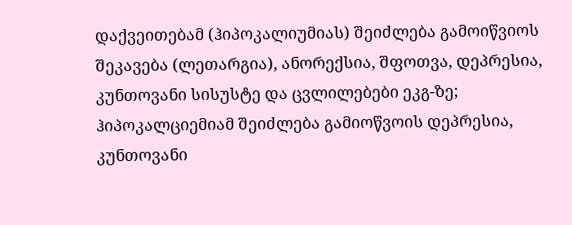დაქვეითებამ (ჰიპოკალიუმიას) შეიძლება გამოიწვიოს შეკავება (ლეთარგია), ანორექსია, შფოთვა, დეპრესია, კუნთოვანი სისუსტე და ცვლილებები ეკგ-ზე; ჰიპოკალციემიამ შეიძლება გამიოწვოის დეპრესია, კუნთოვანი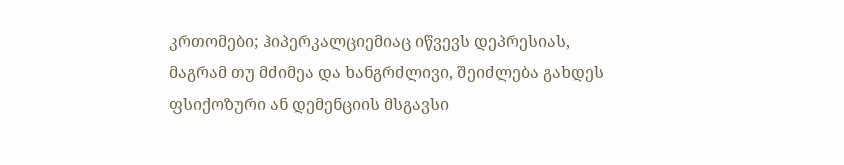კრთომები; ჰიპერკალციემიაც იწვევს დეპრესიას, მაგრამ თუ მძიმეა და ხანგრძლივი, შეიძლება გახდეს ფსიქოზური ან დემენციის მსგავსი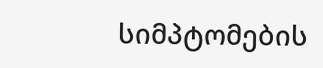სიმპტომების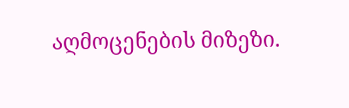აღმოცენების მიზეზი.